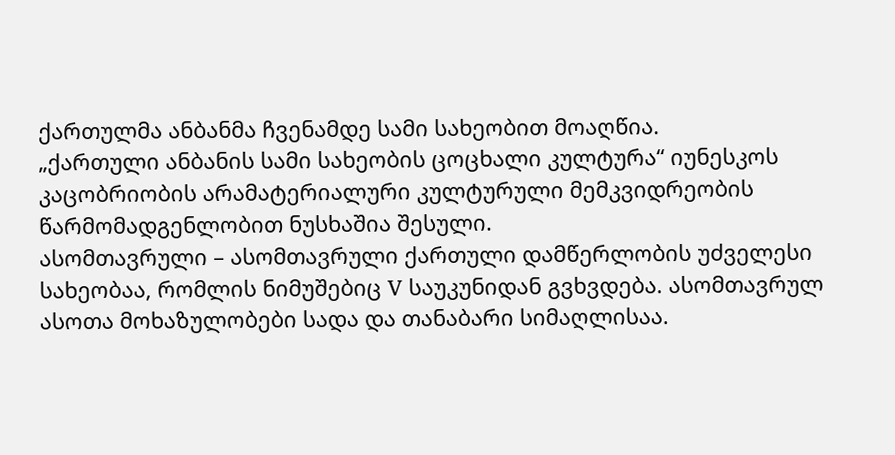ქართულმა ანბანმა ჩვენამდე სამი სახეობით მოაღწია.
„ქართული ანბანის სამი სახეობის ცოცხალი კულტურა“ იუნესკოს კაცობრიობის არამატერიალური კულტურული მემკვიდრეობის წარმომადგენლობით ნუსხაშია შესული.
ასომთავრული – ასომთავრული ქართული დამწერლობის უძველესი სახეობაა, რომლის ნიმუშებიც V საუკუნიდან გვხვდება. ასომთავრულ ასოთა მოხაზულობები სადა და თანაბარი სიმაღლისაა.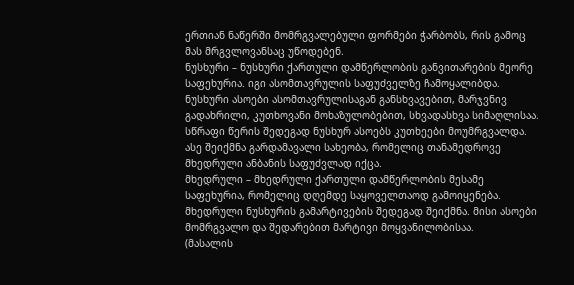ერთიან ნაწერში მომრგვალებული ფორმები ჭარბობს, რის გამოც მას მრგვლოვანსაც უწოდებენ.
ნუსხური – ნუსხური ქართული დამწერლობის განვითარების მეორე საფეხურია. იგი ასომთავრულის საფუძველზე ჩამოყალიბდა. ნუსხური ასოები ასომთავრულისაგან განსხვავებით, მარჯვნივ გადახრილი, კუთხოვანი მოხაზულობებით, სხვადასხვა სიმაღლისაა.
სწრაფი წერის შედეგად ნუსხურ ასოებს კუთხეები მოუმრგვალდა. ასე შეიქმნა გარდამავალი სახეობა, რომელიც თანამედროვე მხედრული ანბანის საფუძვლად იქცა.
მხედრული – მხედრული ქართული დამწერლობის მესამე საფეხურია, რომელიც დღემდე საყოველთაოდ გამოიყენება. მხედრული ნუსხურის გამარტივების შედეგად შეიქმნა. მისი ასოები მომრგვალო და შედარებით მარტივი მოყვანილობისაა.
(მასალის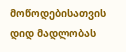მოწოდებისათვის დიდ მადლობას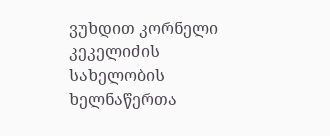ვუხდით კორნელი კეკელიძის სახელობის ხელნაწერთა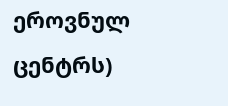ეროვნულ ცენტრს)